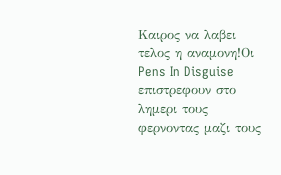Καιρος να λαβει τελος η αναμονη!Oι Pens In Disguise επιστρεφουν στο λημερι τους φερνοντας μαζι τους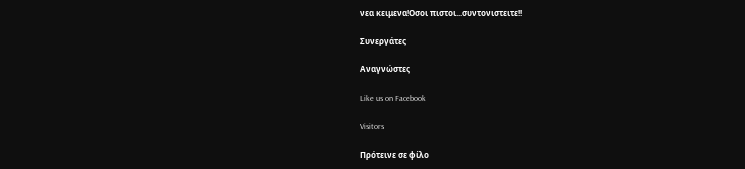νεα κειμενα!Οσοι πιστοι...συντονιστειτε!!

Συνεργάτες

Αναγνώστες

Like us on Facebook

Visitors

Πρότεινε σε φίλο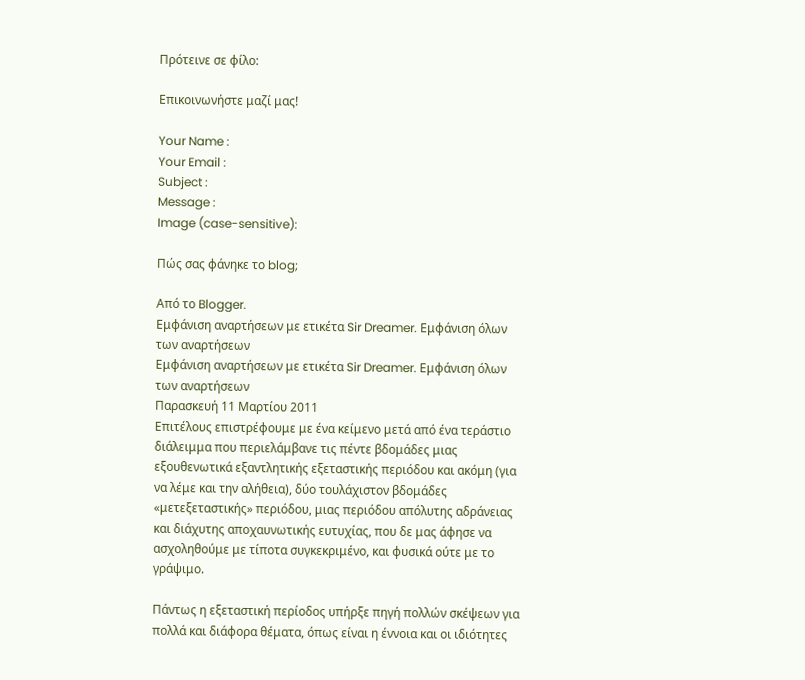Πρότεινε σε φίλο:

Επικοινωνήστε μαζί μας!

Your Name :
Your Email :
Subject :
Message :
Image (case-sensitive):

Πώς σας φάνηκε το blog;

Από το Blogger.
Εμφάνιση αναρτήσεων με ετικέτα Sir Dreamer. Εμφάνιση όλων των αναρτήσεων
Εμφάνιση αναρτήσεων με ετικέτα Sir Dreamer. Εμφάνιση όλων των αναρτήσεων
Παρασκευή 11 Μαρτίου 2011
Επιτέλους επιστρέφουμε με ένα κείμενο μετά από ένα τεράστιο διάλειμμα που περιελάμβανε τις πέντε βδομάδες μιας εξουθενωτικά εξαντλητικής εξεταστικής περιόδου και ακόμη (για να λέμε και την αλήθεια), δύο τουλάχιστον βδομάδες «μετεξεταστικής» περιόδου, μιας περιόδου απόλυτης αδράνειας και διάχυτης αποχαυνωτικής ευτυχίας, που δε μας άφησε να ασχοληθούμε με τίποτα συγκεκριμένο, και φυσικά ούτε με το γράψιμο.

Πάντως η εξεταστική περίοδος υπήρξε πηγή πολλών σκέψεων για πολλά και διάφορα θέματα, όπως είναι η έννοια και οι ιδιότητες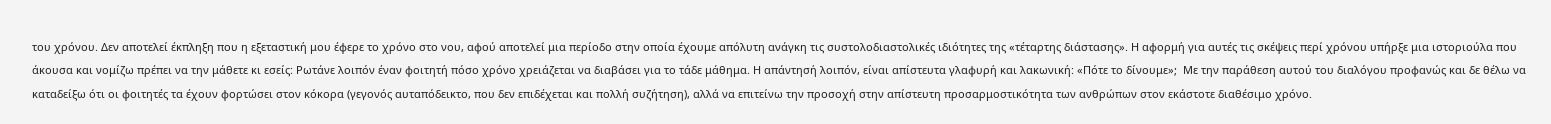του χρόνου. Δεν αποτελεί έκπληξη που η εξεταστική μου έφερε το χρόνο στο νου, αφού αποτελεί μια περίοδο στην οποία έχουμε απόλυτη ανάγκη τις συστολοδιαστολικές ιδιότητες της «τέταρτης διάστασης». Η αφορμή για αυτές τις σκέψεις περί χρόνου υπήρξε μια ιστοριούλα που άκουσα και νομίζω πρέπει να την μάθετε κι εσείς: Ρωτάνε λοιπόν έναν φοιτητή πόσο χρόνο χρειάζεται να διαβάσει για το τάδε μάθημα. Η απάντησή λοιπόν, είναι απίστευτα γλαφυρή και λακωνική: «Πότε το δίνουμε»;  Με την παράθεση αυτού του διαλόγου προφανώς και δε θέλω να καταδείξω ότι οι φοιτητές τα έχουν φορτώσει στον κόκορα (γεγονός αυταπόδεικτο, που δεν επιδέχεται και πολλή συζήτηση), αλλά να επιτείνω την προσοχή στην απίστευτη προσαρμοστικότητα των ανθρώπων στον εκάστοτε διαθέσιμο χρόνο.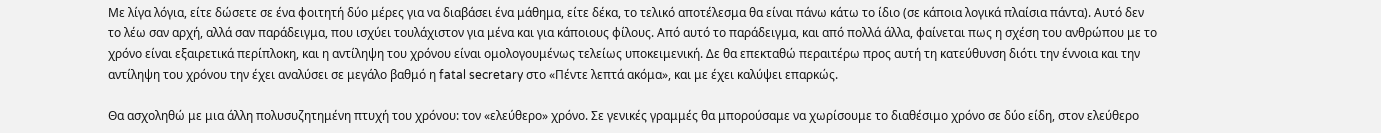Με λίγα λόγια, είτε δώσετε σε ένα φοιτητή δύο μέρες για να διαβάσει ένα μάθημα, είτε δέκα, το τελικό αποτέλεσμα θα είναι πάνω κάτω το ίδιο (σε κάποια λογικά πλαίσια πάντα). Αυτό δεν το λέω σαν αρχή, αλλά σαν παράδειγμα, που ισχύει τουλάχιστον για μένα και για κάποιους φίλους. Από αυτό το παράδειγμα, και από πολλά άλλα, φαίνεται πως η σχέση του ανθρώπου με το χρόνο είναι εξαιρετικά περίπλοκη, και η αντίληψη του χρόνου είναι ομολογουμένως τελείως υποκειμενική. Δε θα επεκταθώ περαιτέρω προς αυτή τη κατεύθυνση διότι την έννοια και την αντίληψη του χρόνου την έχει αναλύσει σε μεγάλο βαθμό η fatal secretary στο «Πέντε λεπτά ακόμα», και με έχει καλύψει επαρκώς.

Θα ασχοληθώ με μια άλλη πολυσυζητημένη πτυχή του χρόνου: τον «ελεύθερο» χρόνο. Σε γενικές γραμμές θα μπορούσαμε να χωρίσουμε το διαθέσιμο χρόνο σε δύο είδη, στον ελεύθερο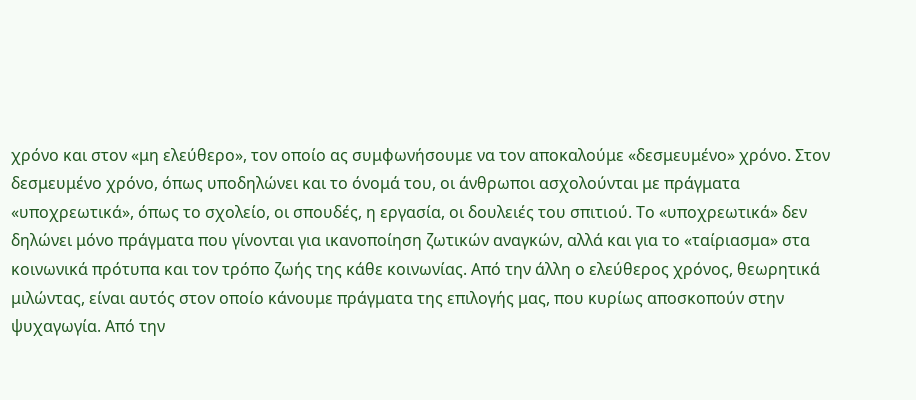χρόνο και στον «μη ελεύθερο», τον οποίο ας συμφωνήσουμε να τον αποκαλούμε «δεσμευμένο» χρόνο. Στον δεσμευμένο χρόνο, όπως υποδηλώνει και το όνομά του, οι άνθρωποι ασχολούνται με πράγματα «υποχρεωτικά», όπως το σχολείο, οι σπουδές, η εργασία, οι δουλειές του σπιτιού. Το «υποχρεωτικά» δεν δηλώνει μόνο πράγματα που γίνονται για ικανοποίηση ζωτικών αναγκών, αλλά και για το «ταίριασμα» στα κοινωνικά πρότυπα και τον τρόπο ζωής της κάθε κοινωνίας. Από την άλλη ο ελεύθερος χρόνος, θεωρητικά μιλώντας, είναι αυτός στον οποίο κάνουμε πράγματα της επιλογής μας, που κυρίως αποσκοπούν στην ψυχαγωγία. Από την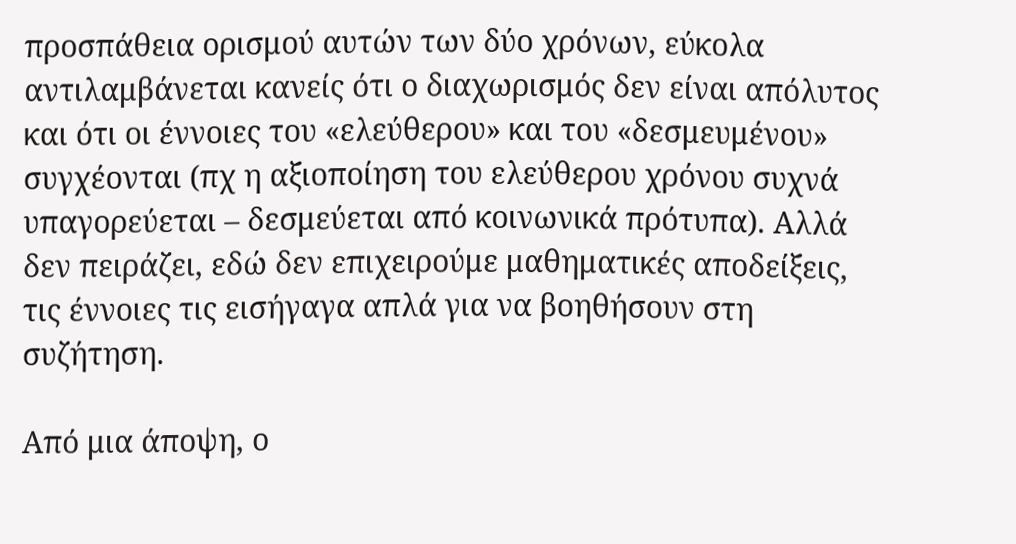προσπάθεια ορισμού αυτών των δύο χρόνων, εύκολα αντιλαμβάνεται κανείς ότι ο διαχωρισμός δεν είναι απόλυτος και ότι οι έννοιες του «ελεύθερου» και του «δεσμευμένου» συγχέονται (πχ η αξιοποίηση του ελεύθερου χρόνου συχνά υπαγορεύεται – δεσμεύεται από κοινωνικά πρότυπα). Αλλά δεν πειράζει, εδώ δεν επιχειρούμε μαθηματικές αποδείξεις, τις έννοιες τις εισήγαγα απλά για να βοηθήσουν στη συζήτηση.

Από μια άποψη, ο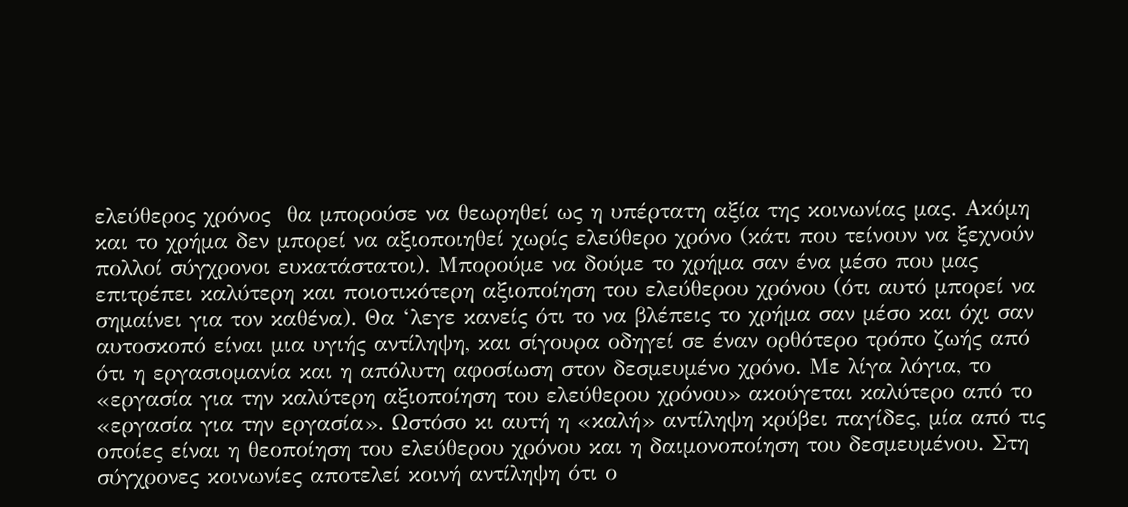ελεύθερος χρόνος  θα μπορούσε να θεωρηθεί ως η υπέρτατη αξία της κοινωνίας μας. Ακόμη και το χρήμα δεν μπορεί να αξιοποιηθεί χωρίς ελεύθερο χρόνο (κάτι που τείνουν να ξεχνούν πολλοί σύγχρονοι ευκατάστατοι). Μπορούμε να δούμε το χρήμα σαν ένα μέσο που μας επιτρέπει καλύτερη και ποιοτικότερη αξιοποίηση του ελεύθερου χρόνου (ότι αυτό μπορεί να σημαίνει για τον καθένα). Θα ‘λεγε κανείς ότι το να βλέπεις το χρήμα σαν μέσο και όχι σαν αυτοσκοπό είναι μια υγιής αντίληψη, και σίγουρα οδηγεί σε έναν ορθότερο τρόπο ζωής από ότι η εργασιομανία και η απόλυτη αφοσίωση στον δεσμευμένο χρόνο. Με λίγα λόγια, το «εργασία για την καλύτερη αξιοποίηση του ελεύθερου χρόνου» ακούγεται καλύτερο από το «εργασία για την εργασία». Ωστόσο κι αυτή η «καλή» αντίληψη κρύβει παγίδες, μία από τις οποίες είναι η θεοποίηση του ελεύθερου χρόνου και η δαιμονοποίηση του δεσμευμένου. Στη σύγχρονες κοινωνίες αποτελεί κοινή αντίληψη ότι ο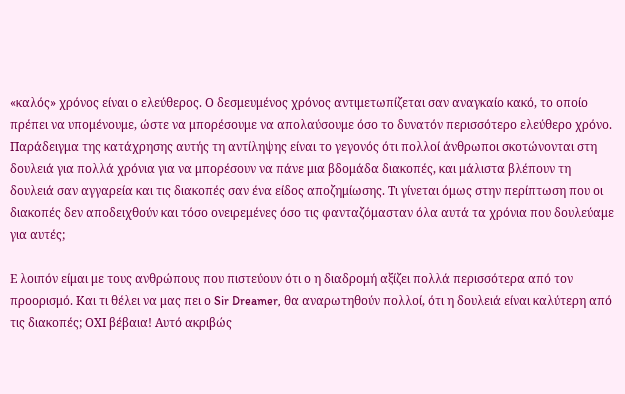«καλός» χρόνος είναι ο ελεύθερος. Ο δεσμευμένος χρόνος αντιμετωπίζεται σαν αναγκαίο κακό, το οποίο πρέπει να υπομένουμε, ώστε να μπορέσουμε να απολαύσουμε όσο το δυνατόν περισσότερο ελεύθερο χρόνο. Παράδειγμα της κατάχρησης αυτής τη αντίληψης είναι το γεγονός ότι πολλοί άνθρωποι σκοτώνονται στη δουλειά για πολλά χρόνια για να μπορέσουν να πάνε μια βδομάδα διακοπές, και μάλιστα βλέπουν τη δουλειά σαν αγγαρεία και τις διακοπές σαν ένα είδος αποζημίωσης. Τι γίνεται όμως στην περίπτωση που οι διακοπές δεν αποδειχθούν και τόσο ονειρεμένες όσο τις φανταζόμασταν όλα αυτά τα χρόνια που δουλεύαμε για αυτές;

Ε λοιπόν είμαι με τους ανθρώπους που πιστεύουν ότι ο η διαδρομή αξίζει πολλά περισσότερα από τον προορισμό. Και τι θέλει να μας πει ο Sir Dreamer, θα αναρωτηθούν πολλοί, ότι η δουλειά είναι καλύτερη από τις διακοπές; ΟΧΙ βέβαια! Αυτό ακριβώς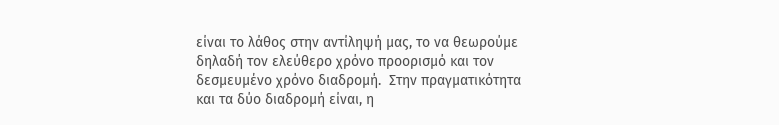είναι το λάθος στην αντίληψή μας, το να θεωρούμε δηλαδή τον ελεύθερο χρόνο προορισμό και τον δεσμευμένο χρόνο διαδρομή.  Στην πραγματικότητα και τα δύο διαδρομή είναι, η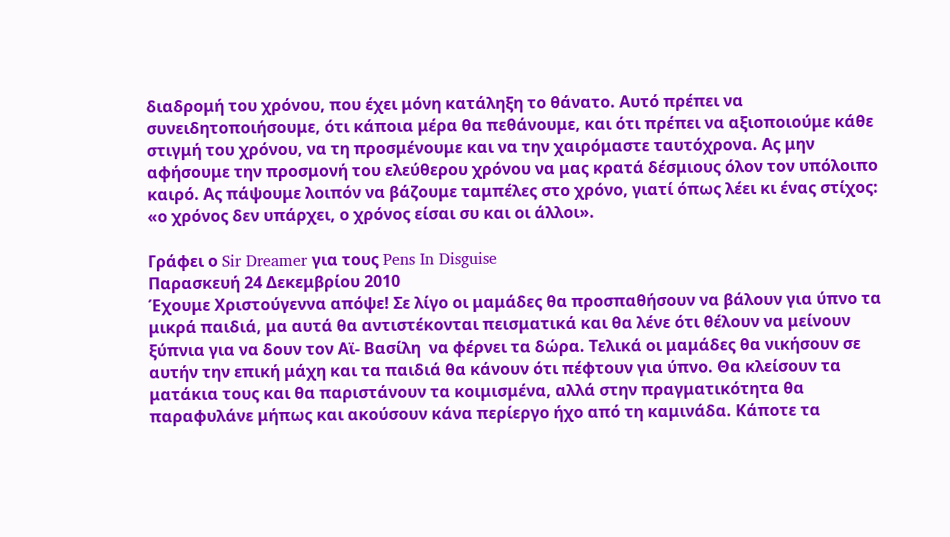διαδρομή του χρόνου, που έχει μόνη κατάληξη το θάνατο. Αυτό πρέπει να συνειδητοποιήσουμε, ότι κάποια μέρα θα πεθάνουμε, και ότι πρέπει να αξιοποιούμε κάθε στιγμή του χρόνου, να τη προσμένουμε και να την χαιρόμαστε ταυτόχρονα. Ας μην αφήσουμε την προσμονή του ελεύθερου χρόνου να μας κρατά δέσμιους όλον τον υπόλοιπο καιρό. Ας πάψουμε λοιπόν να βάζουμε ταμπέλες στο χρόνο, γιατί όπως λέει κι ένας στίχος: «ο χρόνος δεν υπάρχει, ο χρόνος είσαι συ και οι άλλοι».

Γράφει ο Sir Dreamer για τους Pens In Disguise
Παρασκευή 24 Δεκεμβρίου 2010
Έχουμε Χριστούγεννα απόψε! Σε λίγο οι μαμάδες θα προσπαθήσουν να βάλουν για ύπνο τα μικρά παιδιά, μα αυτά θα αντιστέκονται πεισματικά και θα λένε ότι θέλουν να μείνουν ξύπνια για να δουν τον Αϊ- Βασίλη  να φέρνει τα δώρα. Τελικά οι μαμάδες θα νικήσουν σε αυτήν την επική μάχη και τα παιδιά θα κάνουν ότι πέφτουν για ύπνο. Θα κλείσουν τα ματάκια τους και θα παριστάνουν τα κοιμισμένα, αλλά στην πραγματικότητα θα παραφυλάνε μήπως και ακούσουν κάνα περίεργο ήχο από τη καμινάδα. Κάποτε τα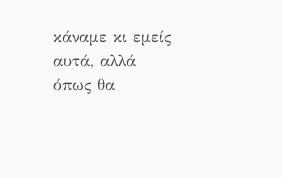κάναμε κι εμείς αυτά, αλλά όπως θα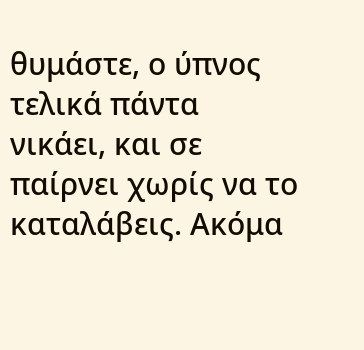θυμάστε, ο ύπνος τελικά πάντα νικάει, και σε παίρνει χωρίς να το καταλάβεις. Ακόμα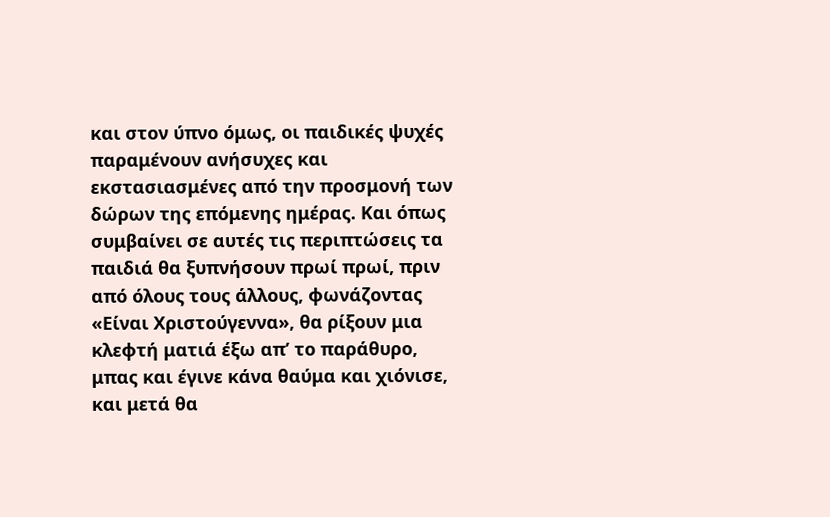και στον ύπνο όμως, οι παιδικές ψυχές παραμένουν ανήσυχες και εκστασιασμένες από την προσμονή των δώρων της επόμενης ημέρας. Και όπως συμβαίνει σε αυτές τις περιπτώσεις τα παιδιά θα ξυπνήσουν πρωί πρωί, πριν από όλους τους άλλους, φωνάζοντας «Είναι Χριστούγεννα», θα ρίξουν μια κλεφτή ματιά έξω απ’ το παράθυρο, μπας και έγινε κάνα θαύμα και χιόνισε, και μετά θα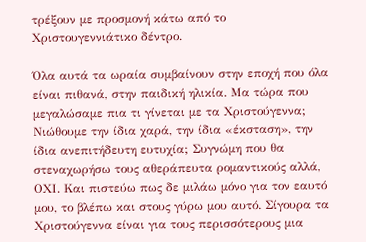τρέξουν με προσμονή κάτω από το Χριστουγεννιάτικο δέντρο.

Όλα αυτά τα ωραία συμβαίνουν στην εποχή που όλα είναι πιθανά, στην παιδική ηλικία. Μα τώρα που μεγαλώσαμε πια τι γίνεται με τα Χριστούγεννα; Νιώθουμε την ίδια χαρά, την ίδια «έκσταση», την ίδια ανεπιτήδευτη ευτυχία; Συγνώμη που θα στεναχωρήσω τους αθεράπευτα ρομαντικούς αλλά, ΟΧΙ. Και πιστεύω πως δε μιλάω μόνο για τον εαυτό μου, το βλέπω και στους γύρω μου αυτό. Σίγουρα τα Χριστούγεννα είναι για τους περισσότερους μια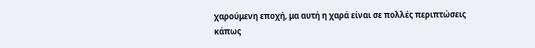χαρούμενη εποχή, μα αυτή η χαρά είναι σε πολλές περιπτώσεις κάπως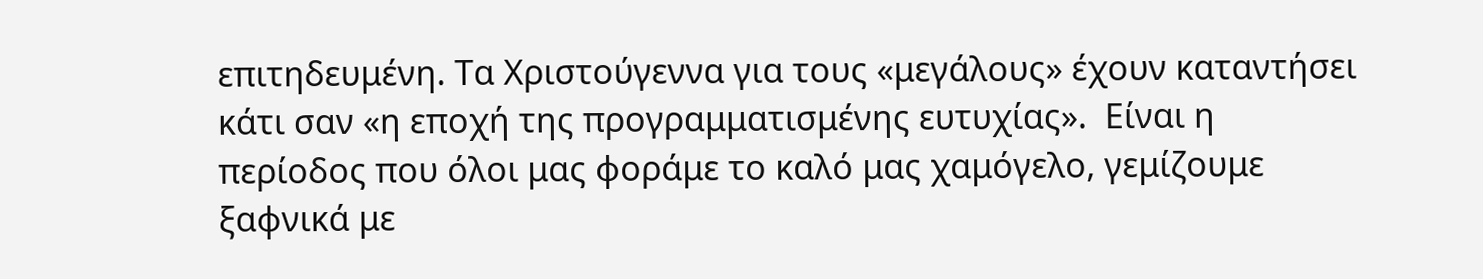επιτηδευμένη. Τα Χριστούγεννα για τους «μεγάλους» έχουν καταντήσει κάτι σαν «η εποχή της προγραμματισμένης ευτυχίας».  Είναι η περίοδος που όλοι μας φοράμε το καλό μας χαμόγελο, γεμίζουμε ξαφνικά με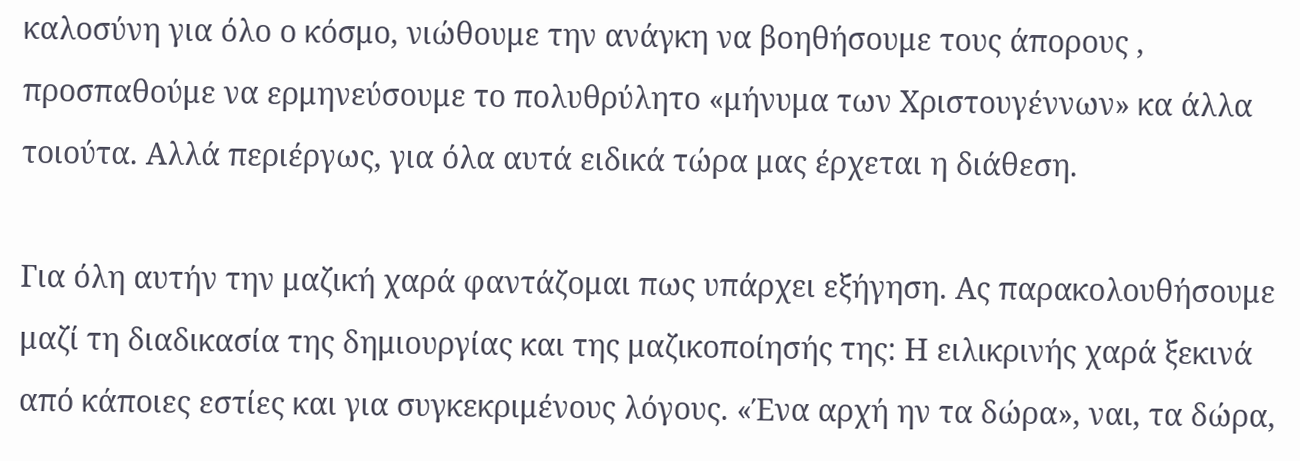καλοσύνη για όλο ο κόσμο, νιώθουμε την ανάγκη να βοηθήσουμε τους άπορους , προσπαθούμε να ερμηνεύσουμε το πολυθρύλητο «μήνυμα των Χριστουγέννων» κα άλλα τοιούτα. Αλλά περιέργως, για όλα αυτά ειδικά τώρα μας έρχεται η διάθεση.

Για όλη αυτήν την μαζική χαρά φαντάζομαι πως υπάρχει εξήγηση. Ας παρακολουθήσουμε μαζί τη διαδικασία της δημιουργίας και της μαζικοποίησής της: Η ειλικρινής χαρά ξεκινά από κάποιες εστίες και για συγκεκριμένους λόγους. «Ένα αρχή ην τα δώρα», ναι, τα δώρα,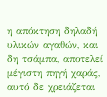η απόκτηση δηλαδή υλικών αγαθών, και δη τσάμπα, αποτελεί μέγιστη πηγή χαράς, αυτό δε χρειάζεται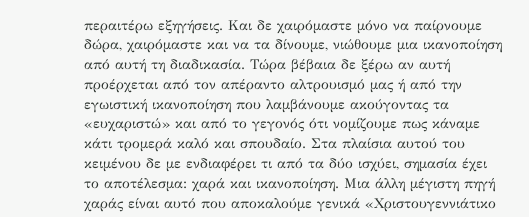περαιτέρω εξηγήσεις. Και δε χαιρόμαστε μόνο να παίρνουμε δώρα, χαιρόμαστε και να τα δίνουμε, νιώθουμε μια ικανοποίηση από αυτή τη διαδικασία. Τώρα βέβαια δε ξέρω αν αυτή προέρχεται από τον απέραντο αλτρουισμό μας ή από την εγωιστική ικανοποίηση που λαμβάνουμε ακούγοντας τα «ευχαριστώ» και από το γεγονός ότι νομίζουμε πως κάναμε κάτι τρομερά καλό και σπουδαίο. Στα πλαίσια αυτού του κειμένου δε με ενδιαφέρει τι από τα δύο ισχύει, σημασία έχει το αποτέλεσμα: χαρά και ικανοποίηση. Μια άλλη μέγιστη πηγή χαράς είναι αυτό που αποκαλούμε γενικά «Χριστουγεννιάτικο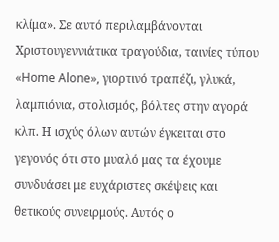κλίμα». Σε αυτό περιλαμβάνονται Χριστουγεννιάτικα τραγούδια, ταινίες τύπου «Home Alone», γιορτινό τραπέζι, γλυκά, λαμπιόνια, στολισμός, βόλτες στην αγορά κλπ. Η ισχύς όλων αυτών έγκειται στο γεγονός ότι στο μυαλό μας τα έχουμε συνδυάσει με ευχάριστες σκέψεις και θετικούς συνειρμούς. Αυτός ο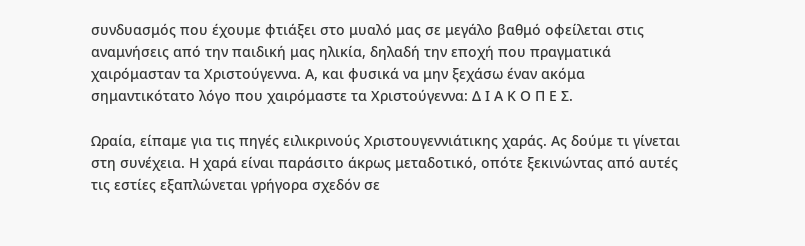συνδυασμός που έχουμε φτιάξει στο μυαλό μας σε μεγάλο βαθμό οφείλεται στις αναμνήσεις από την παιδική μας ηλικία, δηλαδή την εποχή που πραγματικά χαιρόμασταν τα Χριστούγεννα. Α, και φυσικά να μην ξεχάσω έναν ακόμα σημαντικότατο λόγο που χαιρόμαστε τα Χριστούγεννα: Δ Ι Α Κ Ο Π Ε Σ.

Ωραία, είπαμε για τις πηγές ειλικρινούς Χριστουγεννιάτικης χαράς. Ας δούμε τι γίνεται στη συνέχεια. Η χαρά είναι παράσιτο άκρως μεταδοτικό, οπότε ξεκινώντας από αυτές τις εστίες εξαπλώνεται γρήγορα σχεδόν σε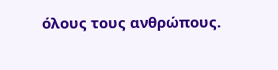όλους τους ανθρώπους.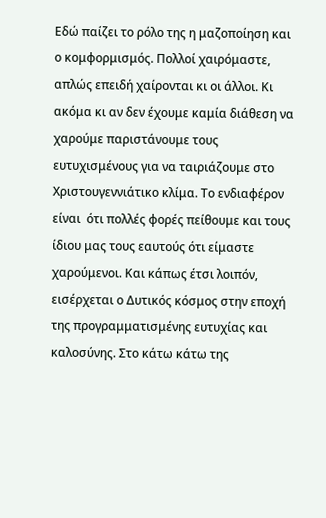Εδώ παίζει το ρόλο της η μαζοποίηση και ο κομφορμισμός. Πολλοί χαιρόμαστε, απλώς επειδή χαίρονται κι οι άλλοι. Κι ακόμα κι αν δεν έχουμε καμία διάθεση να χαρούμε παριστάνουμε τους ευτυχισμένους για να ταιριάζουμε στο Χριστουγεννιάτικο κλίμα. Το ενδιαφέρον είναι  ότι πολλές φορές πείθουμε και τους ίδιου μας τους εαυτούς ότι είμαστε χαρούμενοι. Και κάπως έτσι λοιπόν, εισέρχεται ο Δυτικός κόσμος στην εποχή της προγραμματισμένης ευτυχίας και καλοσύνης. Στο κάτω κάτω της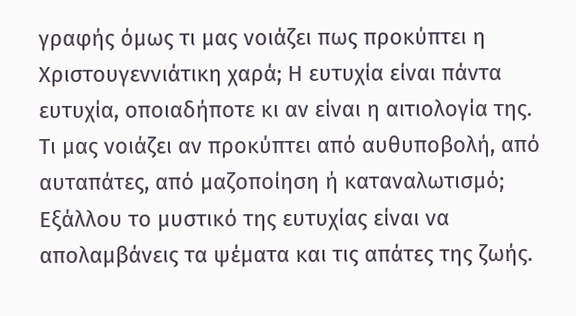γραφής όμως τι μας νοιάζει πως προκύπτει η Χριστουγεννιάτικη χαρά; Η ευτυχία είναι πάντα ευτυχία, οποιαδήποτε κι αν είναι η αιτιολογία της. Τι μας νοιάζει αν προκύπτει από αυθυποβολή, από αυταπάτες, από μαζοποίηση ή καταναλωτισμό; Εξάλλου το μυστικό της ευτυχίας είναι να απολαμβάνεις τα ψέματα και τις απάτες της ζωής.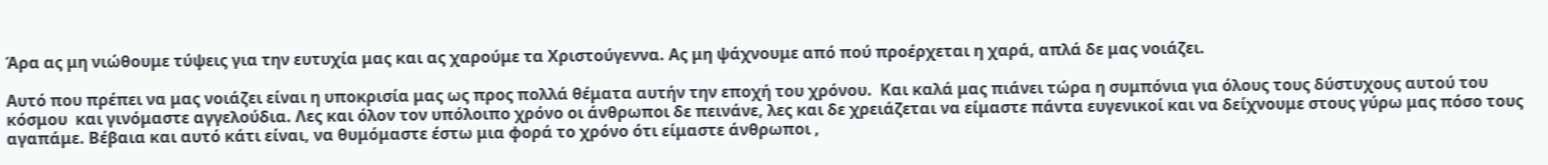Άρα ας μη νιώθουμε τύψεις για την ευτυχία μας και ας χαρούμε τα Χριστούγεννα. Ας μη ψάχνουμε από πού προέρχεται η χαρά, απλά δε μας νοιάζει.

Αυτό που πρέπει να μας νοιάζει είναι η υποκρισία μας ως προς πολλά θέματα αυτήν την εποχή του χρόνου.  Και καλά μας πιάνει τώρα η συμπόνια για όλους τους δύστυχους αυτού του κόσμου  και γινόμαστε αγγελούδια. Λες και όλον τον υπόλοιπο χρόνο οι άνθρωποι δε πεινάνε, λες και δε χρειάζεται να είμαστε πάντα ευγενικοί και να δείχνουμε στους γύρω μας πόσο τους αγαπάμε. Βέβαια και αυτό κάτι είναι, να θυμόμαστε έστω μια φορά το χρόνο ότι είμαστε άνθρωποι ,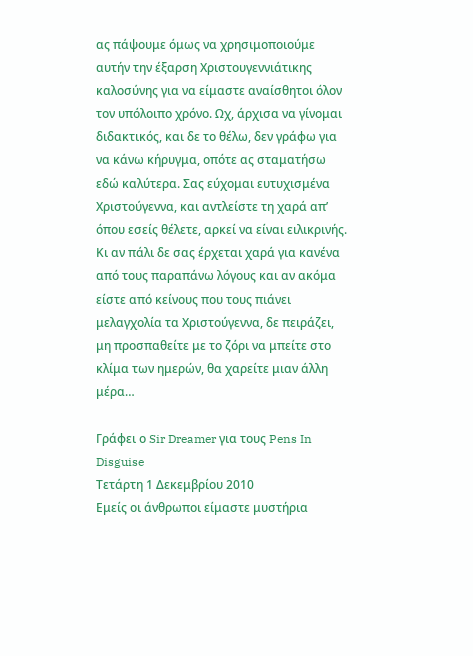ας πάψουμε όμως να χρησιμοποιούμε αυτήν την έξαρση Χριστουγεννιάτικης καλοσύνης για να είμαστε αναίσθητοι όλον τον υπόλοιπο χρόνο. Ωχ, άρχισα να γίνομαι διδακτικός, και δε το θέλω, δεν γράφω για να κάνω κήρυγμα, οπότε ας σταματήσω εδώ καλύτερα. Σας εύχομαι ευτυχισμένα Χριστούγεννα, και αντλείστε τη χαρά απ’ όπου εσείς θέλετε, αρκεί να είναι ειλικρινής. Κι αν πάλι δε σας έρχεται χαρά για κανένα από τους παραπάνω λόγους και αν ακόμα είστε από κείνους που τους πιάνει μελαγχολία τα Χριστούγεννα, δε πειράζει, μη προσπαθείτε με το ζόρι να μπείτε στο κλίμα των ημερών, θα χαρείτε μιαν άλλη μέρα…

Γράφει ο Sir Dreamer για τους Pens In Disguise
Τετάρτη 1 Δεκεμβρίου 2010
Εμείς οι άνθρωποι είμαστε μυστήρια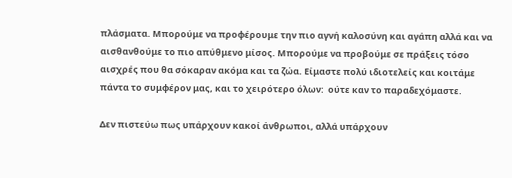πλάσματα. Μπορούμε να προφέρουμε την πιο αγνή καλοσύνη και αγάπη αλλά και να αισθανθούμε το πιο απύθμενο μίσος. Μπορούμε να προβούμε σε πράξεις τόσο αισχρές που θα σόκαραν ακόμα και τα ζώα. Είμαστε πολύ ιδιοτελείς και κοιτάμε πάντα το συμφέρον μας, και το χειρότερο όλων:  ούτε καν το παραδεχόμαστε.

Δεν πιστεύω πως υπάρχουν κακοί άνθρωποι, αλλά υπάρχουν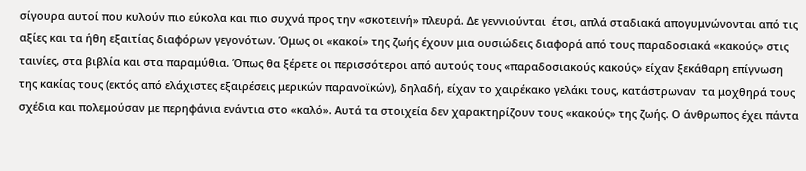σίγουρα αυτοί που κυλούν πιο εύκολα και πιο συχνά προς την «σκοτεινή» πλευρά. Δε γεννιούνται  έτσι, απλά σταδιακά απογυμνώνονται από τις αξίες και τα ήθη εξαιτίας διαφόρων γεγονότων. Όμως οι «κακοί» της ζωής έχουν μια ουσιώδεις διαφορά από τους παραδοσιακά «κακούς» στις ταινίες, στα βιβλία και στα παραμύθια. Όπως θα ξέρετε οι περισσότεροι από αυτούς τους «παραδοσιακούς κακούς» είχαν ξεκάθαρη επίγνωση της κακίας τους (εκτός από ελάχιστες εξαιρέσεις μερικών παρανοϊκών), δηλαδή, είχαν το χαιρέκακο γελάκι τους, κατάστρωναν  τα μοχθηρά τους σχέδια και πολεμούσαν με περηφάνια ενάντια στο «καλό». Αυτά τα στοιχεία δεν χαρακτηρίζουν τους «κακούς» της ζωής. Ο άνθρωπος έχει πάντα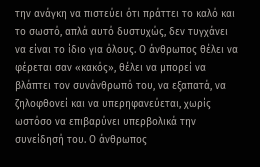την ανάγκη να πιστεύει ότι πράττει το καλό και το σωστό, απλά αυτό δυστυχώς, δεν τυγχάνει να είναι το ίδιο για όλους. Ο άνθρωπος θέλει να φέρεται σαν «κακός», θέλει να μπορεί να βλάπτει τον συνάνθρωπό του, να εξαπατά, να ζηλοφθονεί και να υπερηφανεύεται, χωρίς ωστόσο να επιβαρύνει υπερβολικά την συνείδησή του. Ο άνθρωπος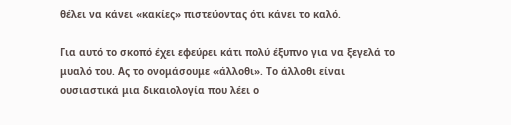θέλει να κάνει «κακίες» πιστεύοντας ότι κάνει το καλό.

Για αυτό το σκοπό έχει εφεύρει κάτι πολύ έξυπνο για να ξεγελά το μυαλό του. Ας το ονομάσουμε «άλλοθι». Το άλλοθι είναι ουσιαστικά μια δικαιολογία που λέει ο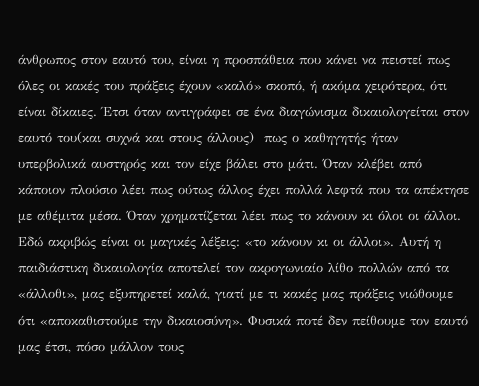άνθρωπος στον εαυτό του, είναι η προσπάθεια που κάνει να πειστεί πως όλες οι κακές του πράξεις έχουν «καλό» σκοπό, ή ακόμα χειρότερα, ότι είναι δίκαιες. Έτσι όταν αντιγράφει σε ένα διαγώνισμα δικαιολογείται στον εαυτό του(και συχνά και στους άλλους)  πως ο καθηγητής ήταν υπερβολικά αυστηρός και τον είχε βάλει στο μάτι. Όταν κλέβει από κάποιον πλούσιο λέει πως ούτως άλλος έχει πολλά λεφτά που τα απέκτησε με αθέμιτα μέσα. Όταν χρηματίζεται λέει πως το κάνουν κι όλοι οι άλλοι. Εδώ ακριβώς είναι οι μαγικές λέξεις: «το κάνουν κι οι άλλοι». Αυτή η παιδιάστικη δικαιολογία αποτελεί τον ακρογωνιαίο λίθο πολλών από τα «άλλοθι», μας εξυπηρετεί καλά, γιατί με τι κακές μας πράξεις νιώθουμε ότι «αποκαθιστούμε την δικαιοσύνη». Φυσικά ποτέ δεν πείθουμε τον εαυτό μας έτσι, πόσο μάλλον τους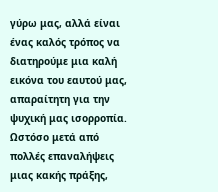γύρω μας, αλλά είναι ένας καλός τρόπος να διατηρούμε μια καλή εικόνα του εαυτού μας, απαραίτητη για την ψυχική μας ισορροπία. Ωστόσο μετά από πολλές επαναλήψεις μιας κακής πράξης,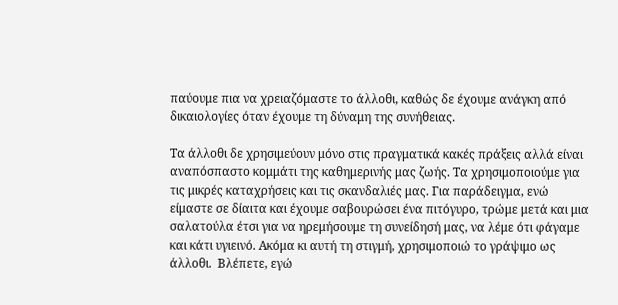παύουμε πια να χρειαζόμαστε το άλλοθι, καθώς δε έχουμε ανάγκη από δικαιολογίες όταν έχουμε τη δύναμη της συνήθειας.

Τα άλλοθι δε χρησιμεύουν μόνο στις πραγματικά κακές πράξεις αλλά είναι αναπόσπαστο κομμάτι της καθημερινής μας ζωής. Τα χρησιμοποιούμε για τις μικρές καταχρήσεις και τις σκανδαλιές μας. Για παράδειγμα, ενώ είμαστε σε δίαιτα και έχουμε σαβουρώσει ένα πιτόγυρο, τρώμε μετά και μια σαλατούλα έτσι για να ηρεμήσουμε τη συνείδησή μας, να λέμε ότι φάγαμε και κάτι υγιεινό. Ακόμα κι αυτή τη στιγμή, χρησιμοποιώ το γράψιμο ως άλλοθι.  Βλέπετε, εγώ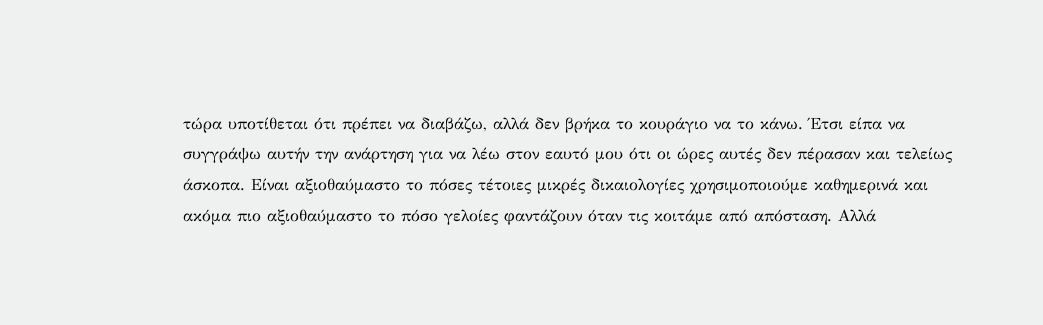τώρα υποτίθεται ότι πρέπει να διαβάζω, αλλά δεν βρήκα το κουράγιο να το κάνω. Έτσι είπα να συγγράψω αυτήν την ανάρτηση για να λέω στον εαυτό μου ότι οι ώρες αυτές δεν πέρασαν και τελείως άσκοπα. Είναι αξιοθαύμαστο το πόσες τέτοιες μικρές δικαιολογίες χρησιμοποιούμε καθημερινά και ακόμα πιο αξιοθαύμαστο το πόσο γελοίες φαντάζουν όταν τις κοιτάμε από απόσταση. Αλλά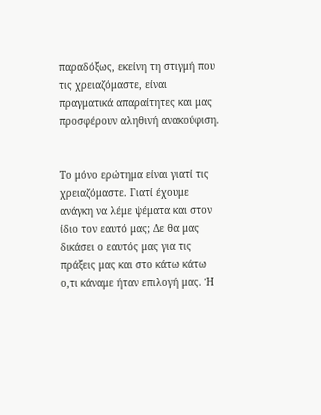παραδόξως, εκείνη τη στιγμή που τις χρειαζόμαστε, είναι πραγματικά απαραίτητες και μας προσφέρουν αληθινή ανακούφιση.


Το μόνο ερώτημα είναι γιατί τις χρειαζόμαστε. Γιατί έχουμε ανάγκη να λέμε ψέματα και στον ίδιο τον εαυτό μας; Δε θα μας δικάσει ο εαυτός μας για τις πράξεις μας και στο κάτω κάτω ο,τι κάναμε ήταν επιλογή μας. Ή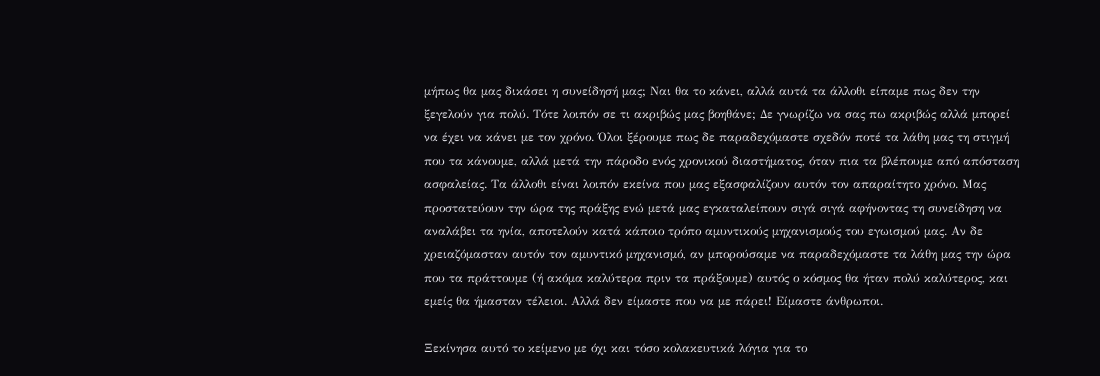μήπως θα μας δικάσει η συνείδησή μας; Ναι θα το κάνει, αλλά αυτά τα άλλοθι είπαμε πως δεν την ξεγελούν για πολύ. Τότε λοιπόν σε τι ακριβώς μας βοηθάνε; Δε γνωρίζω να σας πω ακριβώς αλλά μπορεί να έχει να κάνει με τον χρόνο. Όλοι ξέρουμε πως δε παραδεχόμαστε σχεδόν ποτέ τα λάθη μας τη στιγμή που τα κάνουμε, αλλά μετά την πάροδο ενός χρονικού διαστήματος, όταν πια τα βλέπουμε από απόσταση ασφαλείας. Τα άλλοθι είναι λοιπόν εκείνα που μας εξασφαλίζουν αυτόν τον απαραίτητο χρόνο. Μας προστατεύουν την ώρα της πράξης ενώ μετά μας εγκαταλείπουν σιγά σιγά αφήνοντας τη συνείδηση να αναλάβει τα ηνία, αποτελούν κατά κάποιο τρόπο αμυντικούς μηχανισμούς του εγωισμού μας. Αν δε χρειαζόμασταν αυτόν τον αμυντικό μηχανισμό, αν μπορούσαμε να παραδεχόμαστε τα λάθη μας την ώρα που τα πράττουμε (ή ακόμα καλύτερα πριν τα πράξουμε) αυτός ο κόσμος θα ήταν πολύ καλύτερος, και εμείς θα ήμασταν τέλειοι. Αλλά δεν είμαστε που να με πάρει! Είμαστε άνθρωποι.

Ξεκίνησα αυτό το κείμενο με όχι και τόσο κολακευτικά λόγια για το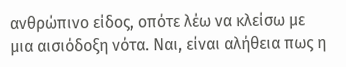ανθρώπινο είδος, οπότε λέω να κλείσω με μια αισιόδοξη νότα. Ναι, είναι αλήθεια πως η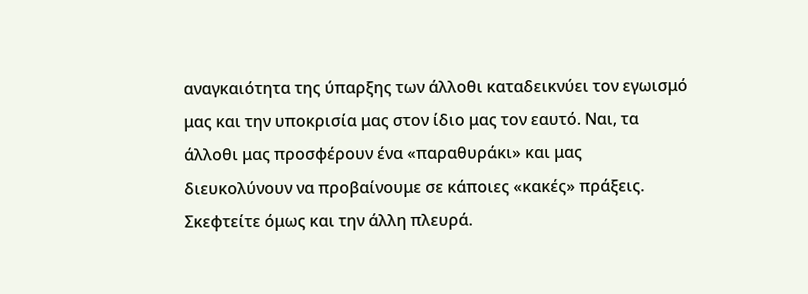αναγκαιότητα της ύπαρξης των άλλοθι καταδεικνύει τον εγωισμό μας και την υποκρισία μας στον ίδιο μας τον εαυτό. Ναι, τα άλλοθι μας προσφέρουν ένα «παραθυράκι» και μας διευκολύνουν να προβαίνουμε σε κάποιες «κακές» πράξεις. Σκεφτείτε όμως και την άλλη πλευρά.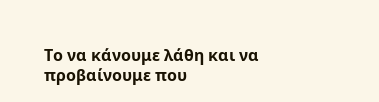Το να κάνουμε λάθη και να προβαίνουμε που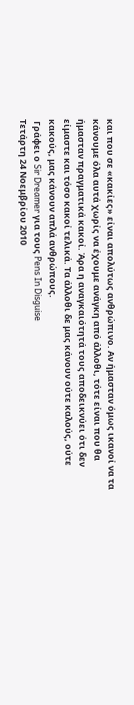και που σε «κακίες» είναι απολύτως ανθρώπινο. Αν ήμασταν όμως ικανοί να τα κάνουμε όλα αυτά χωρίς να έχουμε ανάγκη από άλλοθι, τότε είναι που θα ήμασταν πραγματικά κακοί. Άρα η αναγκαιότητά τους αποδεικνύει ότι δεν είμαστε και τόσο κακοί τελικά. Τα άλλοθι δε μας κάνουν ούτε καλούς, ούτε κακούς, μας κάνουν απλά ανθρώπους.
 Γράφει ο Sir Dreamer για τους Pens In Disguise
Τετάρτη 24 Νοεμβρίου 2010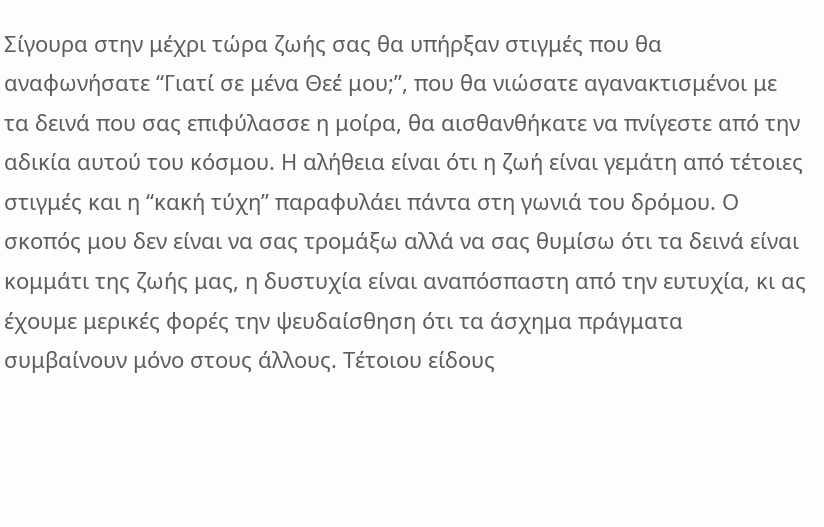Σίγουρα στην μέχρι τώρα ζωής σας θα υπήρξαν στιγμές που θα αναφωνήσατε “Γιατί σε μένα Θεέ μου;”, που θα νιώσατε αγανακτισμένοι με τα δεινά που σας επιφύλασσε η μοίρα, θα αισθανθήκατε να πνίγεστε από την αδικία αυτού του κόσμου. Η αλήθεια είναι ότι η ζωή είναι γεμάτη από τέτοιες στιγμές και η “κακή τύχη” παραφυλάει πάντα στη γωνιά του δρόμου. Ο σκοπός μου δεν είναι να σας τρομάξω αλλά να σας θυμίσω ότι τα δεινά είναι κομμάτι της ζωής μας, η δυστυχία είναι αναπόσπαστη από την ευτυχία, κι ας έχουμε μερικές φορές την ψευδαίσθηση ότι τα άσχημα πράγματα συμβαίνουν μόνο στους άλλους. Τέτοιου είδους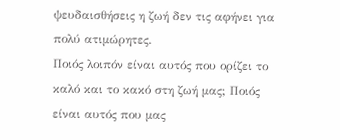ψευδαισθήσεις η ζωή δεν τις αφήνει για πολύ ατιμώρητες.
Ποιός λοιπόν είναι αυτός που ορίζει το καλό και το κακό στη ζωή μας; Ποιός είναι αυτός που μας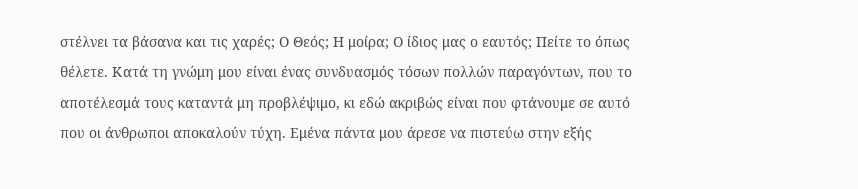στέλνει τα βάσανα και τις χαρές; Ο Θεός; Η μοίρα; Ο ίδιος μας ο εαυτός; Πείτε το όπως θέλετε. Κατά τη γνώμη μου είναι ένας συνδυασμός τόσων πολλών παραγόντων, που το αποτέλεσμά τους καταντά μη προβλέψιμο, κι εδώ ακριβώς είναι που φτάνουμε σε αυτό που οι άνθρωποι αποκαλούν τύχη. Εμένα πάντα μου άρεσε να πιστεύω στην εξής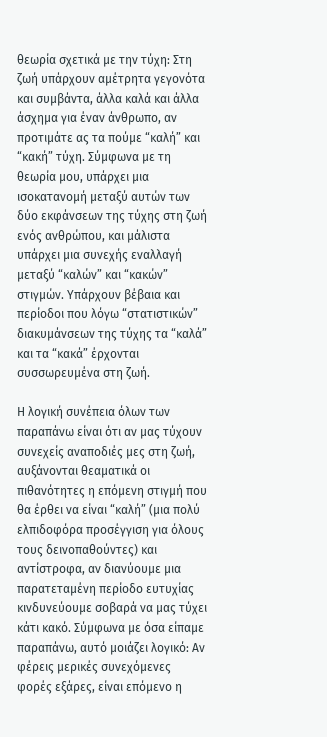θεωρία σχετικά με την τύχη: Στη ζωή υπάρχουν αμέτρητα γεγονότα και συμβάντα, άλλα καλά και άλλα άσχημα για έναν άνθρωπο, αν προτιμάτε ας τα πούμε “καλή” και “κακή” τύχη. Σύμφωνα με τη θεωρία μου, υπάρχει μια ισοκατανομή μεταξύ αυτών των δύο εκφάνσεων της τύχης στη ζωή ενός ανθρώπου, και μάλιστα υπάρχει μια συνεχής εναλλαγή μεταξύ “καλών” και “κακών” στιγμών. Υπάρχουν βέβαια και περίοδοι που λόγω “στατιστικών” διακυμάνσεων της τύχης τα “καλά” και τα “κακά” έρχονται συσσωρευμένα στη ζωή.

Η λογική συνέπεια όλων των παραπάνω είναι ότι αν μας τύχουν συνεχείς αναποδιές μες στη ζωή, αυξάνονται θεαματικά οι πιθανότητες η επόμενη στιγμή που θα έρθει να είναι “καλή” (μια πολύ ελπιδοφόρα προσέγγιση για όλους τους δεινοπαθούντες) και αντίστροφα, αν διανύουμε μια παρατεταμένη περίοδο ευτυχίας κινδυνεύουμε σοβαρά να μας τύχει κάτι κακό. Σύμφωνα με όσα είπαμε παραπάνω, αυτό μοιάζει λογικό: Αν φέρεις μερικές συνεχόμενες φορές εξάρες, είναι επόμενο η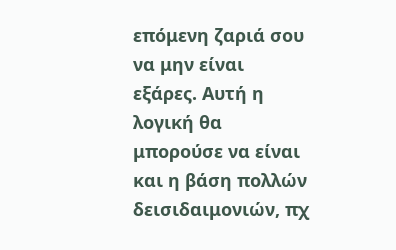επόμενη ζαριά σου να μην είναι εξάρες. Αυτή η λογική θα μπορούσε να είναι και η βάση πολλών δεισιδαιμονιών, πχ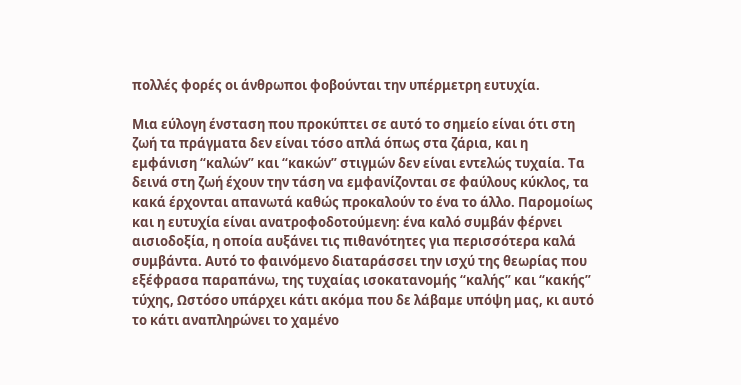πολλές φορές οι άνθρωποι φοβούνται την υπέρμετρη ευτυχία.

Μια εύλογη ένσταση που προκύπτει σε αυτό το σημείο είναι ότι στη ζωή τα πράγματα δεν είναι τόσο απλά όπως στα ζάρια, και η εμφάνιση “καλών” και “κακών” στιγμών δεν είναι εντελώς τυχαία. Τα δεινά στη ζωή έχουν την τάση να εμφανίζονται σε φαύλους κύκλος, τα κακά έρχονται απανωτά καθώς προκαλούν το ένα το άλλο. Παρομοίως και η ευτυχία είναι ανατροφοδοτούμενη: ένα καλό συμβάν φέρνει αισιοδοξία, η οποία αυξάνει τις πιθανότητες για περισσότερα καλά συμβάντα. Αυτό το φαινόμενο διαταράσσει την ισχύ της θεωρίας που εξέφρασα παραπάνω, της τυχαίας ισοκατανομής “καλής” και “κακής” τύχης, Ωστόσο υπάρχει κάτι ακόμα που δε λάβαμε υπόψη μας, κι αυτό το κάτι αναπληρώνει το χαμένο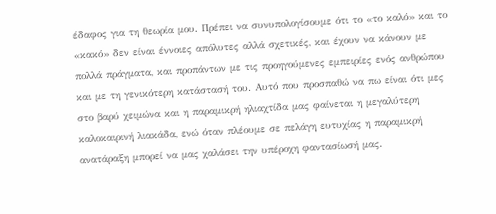έδαφος για τη θεωρία μου. Πρέπει να συνυπολογίσουμε ότι το «το καλό» και το «κακό» δεν είναι έννοιες απόλυτες αλλά σχετικές, και έχουν να κάνουν με πολλά πράγματα, και προπάντων με τις προηγούμενες εμπειρίες ενός ανθρώπου και με τη γενικότερη κατάστασή του. Αυτό που προσπαθώ να πω είναι ότι μες στο βαρύ χειμώνα και η παραμικρή ηλιαχτίδα μας φαίνεται η μεγαλύτερη καλοκαιρινή λιακάδα, ενώ όταν πλέουμε σε πελάγη ευτυχίας η παραμικρή ανατάραξη μπορεί να μας χαλάσει την υπέροχη φαντασίωσή μας.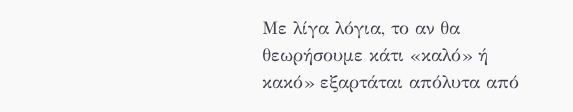Με λίγα λόγια, το αν θα θεωρήσουμε κάτι «καλό» ή κακό» εξαρτάται απόλυτα από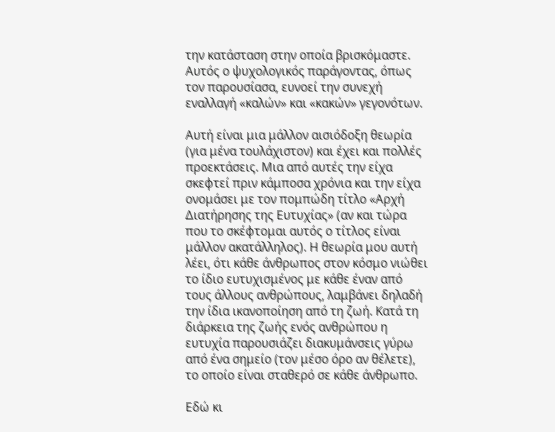την κατάσταση στην οποία βρισκόμαστε. Αυτός ο ψυχολογικός παράγοντας, όπως τον παρουσίασα, ευνοεί την συνεχή εναλλαγή «καλών» και «κακών» γεγονότων.

Αυτή είναι μια μάλλον αισιόδοξη θεωρία (για μένα τουλάχιστον) και έχει και πολλές προεκτάσεις. Μια από αυτές την είχα σκεφτεί πριν κάμποσα χρόνια και την είχα ονομάσει με τον πομπώδη τίτλο «Αρχή Διατήρησης της Ευτυχίας» (αν και τώρα που το σκέφτομαι αυτός ο τίτλος είναι μάλλον ακατάλληλος). Η θεωρία μου αυτή λέει, ότι κάθε άνθρωπος στον κόσμο νιώθει το ίδιο ευτυχισμένος με κάθε έναν από τους άλλους ανθρώπους, λαμβάνει δηλαδή την ίδια ικανοποίηση από τη ζωή. Κατά τη διάρκεια της ζωής ενός ανθρώπου η ευτυχία παρουσιάζει διακυμάνσεις γύρω από ένα σημείο (τον μέσο όρο αν θέλετε), το οποίο είναι σταθερό σε κάθε άνθρωπο.

Εδώ κι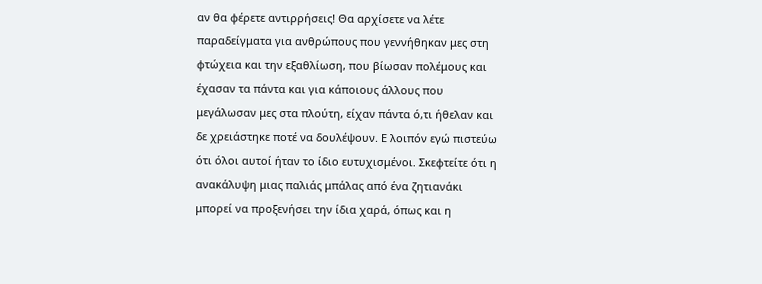αν θα φέρετε αντιρρήσεις! Θα αρχίσετε να λέτε παραδείγματα για ανθρώπους που γεννήθηκαν μες στη φτώχεια και την εξαθλίωση, που βίωσαν πολέμους και έχασαν τα πάντα και για κάποιους άλλους που μεγάλωσαν μες στα πλούτη, είχαν πάντα ό,τι ήθελαν και δε χρειάστηκε ποτέ να δουλέψουν. Ε λοιπόν εγώ πιστεύω ότι όλοι αυτοί ήταν το ίδιο ευτυχισμένοι. Σκεφτείτε ότι η ανακάλυψη μιας παλιάς μπάλας από ένα ζητιανάκι μπορεί να προξενήσει την ίδια χαρά, όπως και η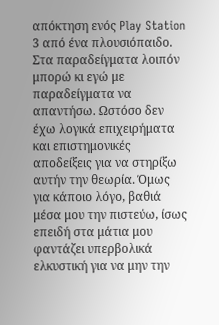απόκτηση ενός Play Station 3 από ένα πλουσιόπαιδο. Στα παραδείγματα λοιπόν μπορώ κι εγώ με παραδείγματα να απαντήσω. Ωστόσο δεν έχω λογικά επιχειρήματα και επιστημονικές αποδείξεις για να στηρίξω αυτήν την θεωρία. Όμως για κάποιο λόγο, βαθιά μέσα μου την πιστεύω, ίσως επειδή στα μάτια μου φαντάζει υπερβολικά ελκυστική για να μην την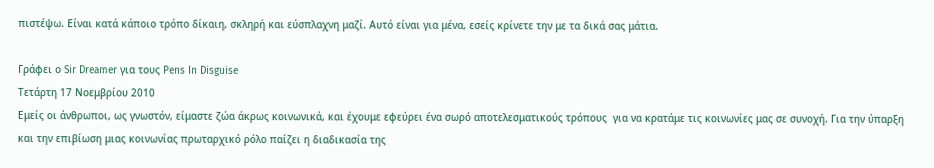πιστέψω. Είναι κατά κάποιο τρόπο δίκαιη, σκληρή και εύσπλαχνη μαζί. Αυτό είναι για μένα, εσείς κρίνετε την με τα δικά σας μάτια.

Γράφει ο Sir Dreamer για τους Pens In Disguise
Τετάρτη 17 Νοεμβρίου 2010
Εμείς οι άνθρωποι, ως γνωστόν, είμαστε ζώα άκρως κοινωνικά, και έχουμε εφεύρει ένα σωρό αποτελεσματικούς τρόπους  για να κρατάμε τις κοινωνίες μας σε συνοχή. Για την ύπαρξη και την επιβίωση μιας κοινωνίας πρωταρχικό ρόλο παίζει η διαδικασία της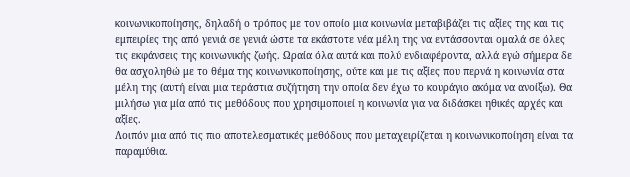κοινωνικοποίησης, δηλαδή ο τρόπος με τον οποίο μια κοινωνία μεταβιβάζει τις αξίες της και τις εμπειρίες της από γενιά σε γενιά ώστε τα εκάστοτε νέα μέλη της να εντάσσονται ομαλά σε όλες τις εκφάνσεις της κοινωνικής ζωής. Ωραία όλα αυτά και πολύ ενδιαφέροντα, αλλά εγώ σήμερα δε θα ασχοληθώ με το θέμα της κοινωνικοποίησης, ούτε και με τις αξίες που περνά η κοινωνία στα μέλη της (αυτή είναι μια τεράστια συζήτηση την οποία δεν έχω το κουράγιο ακόμα να ανοίξω). Θα μιλήσω για μία από τις μεθόδους που χρησιμοποιεί η κοινωνία για να διδάσκει ηθικές αρχές και αξίες.
Λοιπόν μια από τις πιο αποτελεσματικές μεθόδους που μεταχειρίζεται η κοινωνικοποίηση είναι τα παραμύθια.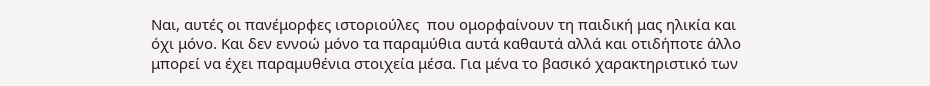Ναι, αυτές οι πανέμορφες ιστοριούλες  που ομορφαίνουν τη παιδική μας ηλικία και όχι μόνο. Και δεν εννοώ μόνο τα παραμύθια αυτά καθαυτά αλλά και οτιδήποτε άλλο μπορεί να έχει παραμυθένια στοιχεία μέσα. Για μένα το βασικό χαρακτηριστικό των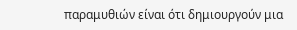παραμυθιών είναι ότι δημιουργούν μια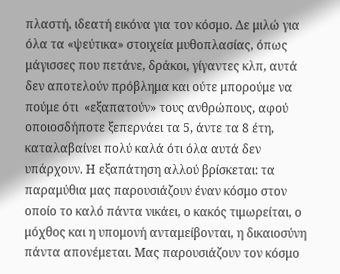πλαστή, ιδεατή εικόνα για τον κόσμο. Δε μιλώ για όλα τα «ψεύτικα» στοιχεία μυθοπλασίας, όπως μάγισσες που πετάνε, δράκοι, γίγαντες κλπ, αυτά δεν αποτελούν πρόβλημα και ούτε μπορούμε να πούμε ότι  «εξαπατούν» τους ανθρώπους, αφού οποιοσδήποτε ξεπερνάει τα 5, άντε τα 8 έτη, καταλαβαίνει πολύ καλά ότι όλα αυτά δεν υπάρχουν. Η εξαπάτηση αλλού βρίσκεται: τα παραμύθια μας παρουσιάζουν έναν κόσμο στον οποίο το καλό πάντα νικάει, ο κακός τιμωρείται, ο μόχθος και η υπομονή ανταμείβονται, η δικαιοσύνη πάντα απονέμεται. Μας παρουσιάζουν τον κόσμο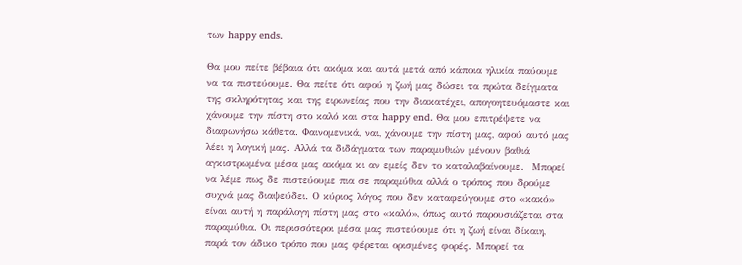των happy ends.

Θα μου πείτε βέβαια ότι ακόμα και αυτά μετά από κάποια ηλικία παύουμε να τα πιστεύουμε. Θα πείτε ότι αφού η ζωή μας δώσει τα πρώτα δείγματα της σκληρότητας και της ειρωνείας που την διακατέχει, απογοητευόμαστε και χάνουμε την πίστη στο καλό και στα happy end. Θα μου επιτρέψετε να διαφωνήσω κάθετα. Φαινομενικά, ναι, χάνουμε την πίστη μας, αφού αυτό μας λέει η λογική μας. Αλλά τα διδάγματα των παραμυθιών μένουν βαθιά αγκιστρωμένα μέσα μας ακόμα κι αν εμείς δεν το καταλαβαίνουμε.  Μπορεί να λέμε πως δε πιστεύουμε πια σε παραμύθια αλλά ο τρόπος που δρούμε συχνά μας διαψεύδει. Ο κύριος λόγος που δεν καταφεύγουμε στο «κακό» είναι αυτή η παράλογη πίστη μας στο «καλό», όπως αυτό παρουσιάζεται στα παραμύθια. Οι περισσότεροι μέσα μας πιστεύουμε ότι η ζωή είναι δίκαιη, παρά τον άδικο τρόπο που μας φέρεται ορισμένες φορές. Μπορεί τα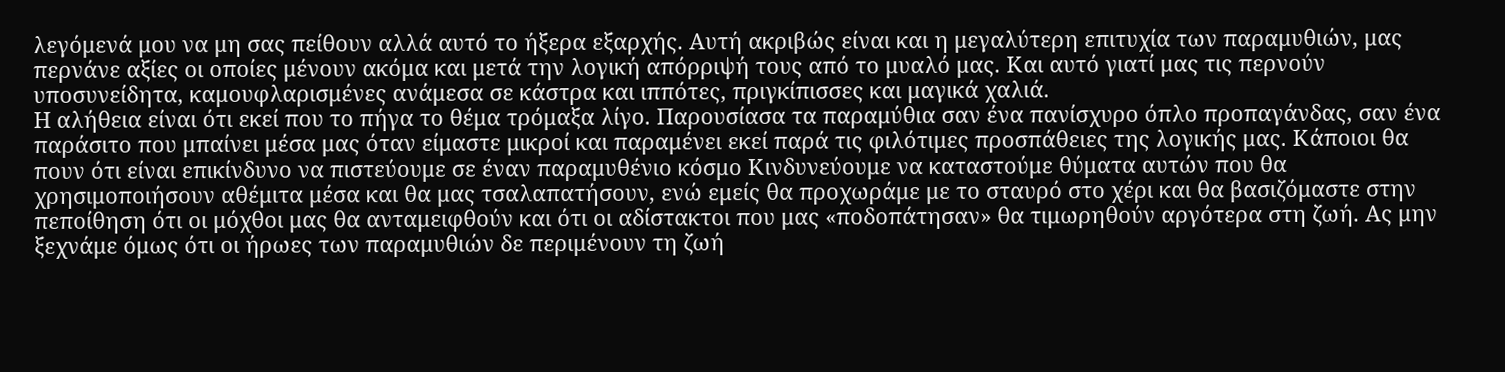λεγόμενά μου να μη σας πείθουν αλλά αυτό το ήξερα εξαρχής. Αυτή ακριβώς είναι και η μεγαλύτερη επιτυχία των παραμυθιών, μας περνάνε αξίες οι οποίες μένουν ακόμα και μετά την λογική απόρριψή τους από το μυαλό μας. Και αυτό γιατί μας τις περνούν υποσυνείδητα, καμουφλαρισμένες ανάμεσα σε κάστρα και ιππότες, πριγκίπισσες και μαγικά χαλιά.
Η αλήθεια είναι ότι εκεί που το πήγα το θέμα τρόμαξα λίγο. Παρουσίασα τα παραμύθια σαν ένα πανίσχυρο όπλο προπαγάνδας, σαν ένα παράσιτο που μπαίνει μέσα μας όταν είμαστε μικροί και παραμένει εκεί παρά τις φιλότιμες προσπάθειες της λογικής μας. Κάποιοι θα πουν ότι είναι επικίνδυνο να πιστεύουμε σε έναν παραμυθένιο κόσμο Κινδυνεύουμε να καταστούμε θύματα αυτών που θα χρησιμοποιήσουν αθέμιτα μέσα και θα μας τσαλαπατήσουν, ενώ εμείς θα προχωράμε με το σταυρό στο χέρι και θα βασιζόμαστε στην πεποίθηση ότι οι μόχθοι μας θα ανταμειφθούν και ότι οι αδίστακτοι που μας «ποδοπάτησαν» θα τιμωρηθούν αργότερα στη ζωή. Ας μην ξεχνάμε όμως ότι οι ήρωες των παραμυθιών δε περιμένουν τη ζωή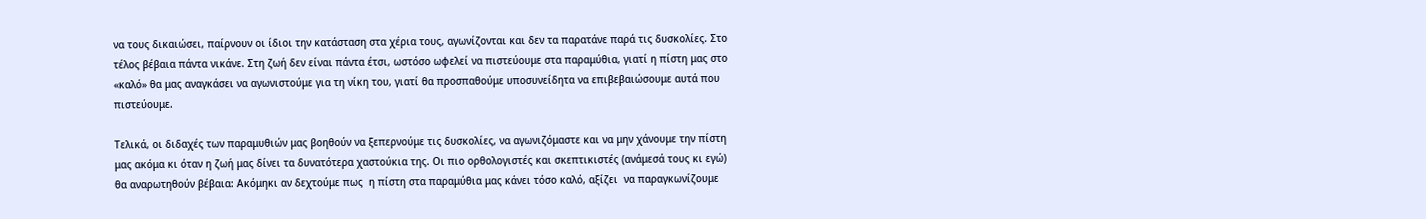να τους δικαιώσει, παίρνουν οι ίδιοι την κατάσταση στα χέρια τους, αγωνίζονται και δεν τα παρατάνε παρά τις δυσκολίες. Στο τέλος βέβαια πάντα νικάνε. Στη ζωή δεν είναι πάντα έτσι, ωστόσο ωφελεί να πιστεύουμε στα παραμύθια, γιατί η πίστη μας στο «καλό» θα μας αναγκάσει να αγωνιστούμε για τη νίκη του, γιατί θα προσπαθούμε υποσυνείδητα να επιβεβαιώσουμε αυτά που πιστεύουμε.

Τελικά, οι διδαχές των παραμυθιών μας βοηθούν να ξεπερνούμε τις δυσκολίες, να αγωνιζόμαστε και να μην χάνουμε την πίστη μας ακόμα κι όταν η ζωή μας δίνει τα δυνατότερα χαστούκια της. Οι πιο ορθολογιστές και σκεπτικιστές (ανάμεσά τους κι εγώ) θα αναρωτηθούν βέβαια: Ακόμηκι αν δεχτούμε πως  η πίστη στα παραμύθια μας κάνει τόσο καλό, αξίζει  να παραγκωνίζουμε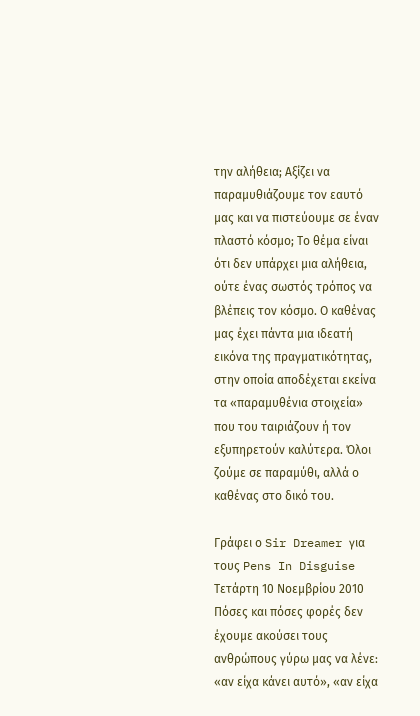την αλήθεια; Αξίζει να παραμυθιάζουμε τον εαυτό μας και να πιστεύουμε σε έναν πλαστό κόσμο; Το θέμα είναι ότι δεν υπάρχει μια αλήθεια, ούτε ένας σωστός τρόπος να βλέπεις τον κόσμο. Ο καθένας μας έχει πάντα μια ιδεατή εικόνα της πραγματικότητας, στην οποία αποδέχεται εκείνα τα «παραμυθένια στοιχεία» που του ταιριάζουν ή τον εξυπηρετούν καλύτερα. Όλοι ζούμε σε παραμύθι, αλλά ο καθένας στο δικό του.

Γράφει ο Sir Dreamer για τους Pens In Disguise
Τετάρτη 10 Νοεμβρίου 2010
Πόσες και πόσες φορές δεν έχουμε ακούσει τους ανθρώπους γύρω μας να λένε: «αν είχα κάνει αυτό», «αν είχα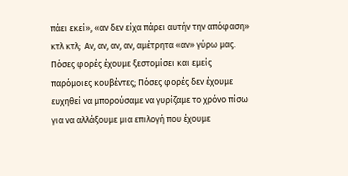πάει εκεί», «αν δεν είχα πάρει αυτήν την απόφαση» κτλ κτλ;  Αν, αν, αν, αν, αμέτρητα «αν» γύρω μας. Πόσες φορές έχουμε ξεστομίσει και εμείς παρόμοιες κουβέντες; Πόσες φορές δεν έχουμε ευχηθεί να μπορούσαμε να γυρίζαμε το χρόνο πίσω για να αλλάξουμε μια επιλογή που έχουμε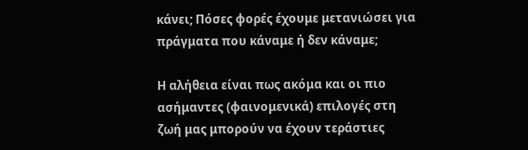κάνει; Πόσες φορές έχουμε μετανιώσει για πράγματα που κάναμε ή δεν κάναμε;

Η αλήθεια είναι πως ακόμα και οι πιο ασήμαντες (φαινομενικά) επιλογές στη ζωή μας μπορούν να έχουν τεράστιες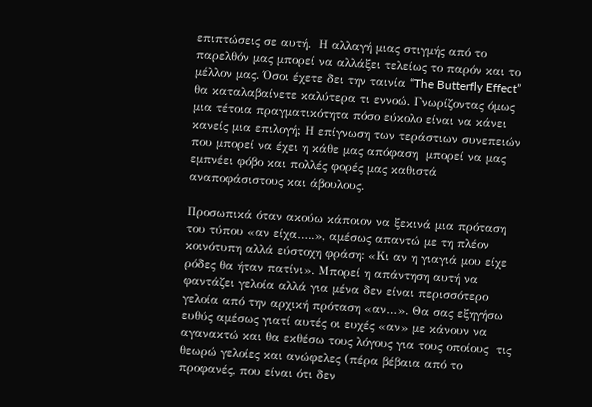επιπτώσεις σε αυτή.  Η αλλαγή μιας στιγμής από το παρελθόν μας μπορεί να αλλάξει τελείως το παρόν και το μέλλον μας. Όσοι έχετε δει την ταινία “The Butterfly Effect” θα καταλαβαίνετε καλύτερα τι εννοώ. Γνωρίζοντας όμως μια τέτοια πραγματικότητα πόσο εύκολο είναι να κάνει κανείς μια επιλογή; Η επίγνωση των τεράστιων συνεπειών που μπορεί να έχει η κάθε μας απόφαση  μπορεί να μας εμπνέει φόβο και πολλές φορές μας καθιστά αναποφάσιστους και άβουλους.

Προσωπικά όταν ακούω κάποιον να ξεκινά μια πρόταση του τύπου «αν είχα…..», αμέσως απαντώ με τη πλέον κοινότυπη αλλά εύστοχη φράση: «Κι αν η γιαγιά μου είχε ρόδες θα ήταν πατίνι». Μπορεί η απάντηση αυτή να φαντάζει γελοία αλλά για μένα δεν είναι περισσότερο γελοία από την αρχική πρόταση «αν…». Θα σας εξηγήσω ευθύς αμέσως γιατί αυτές οι ευχές «αν» με κάνουν να αγανακτώ και θα εκθέσω τους λόγους για τους οποίους  τις θεωρώ γελοίες και ανώφελες (πέρα βέβαια από το προφανές, που είναι ότι δεν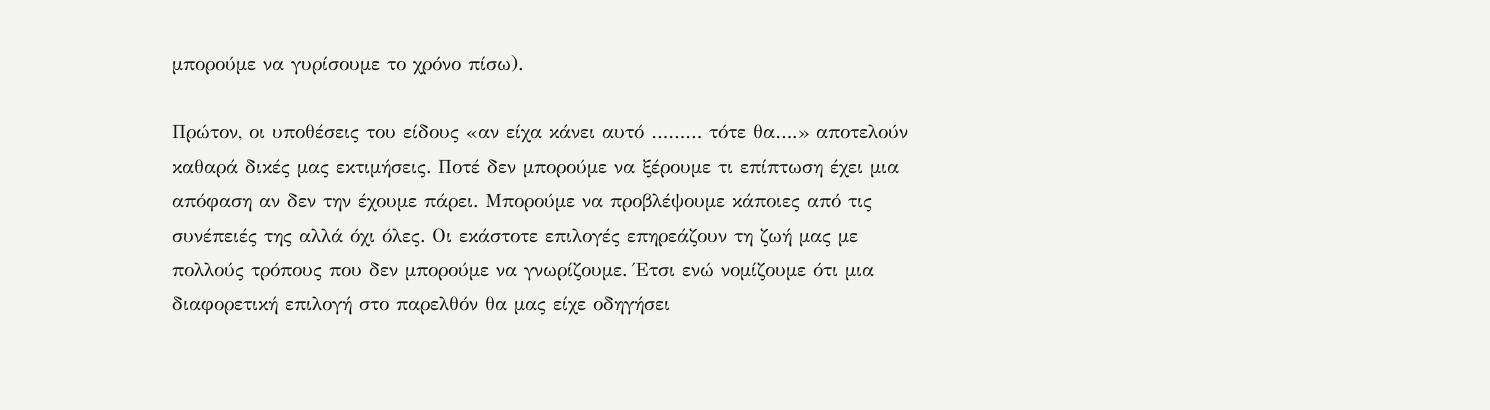μπορούμε να γυρίσουμε το χρόνο πίσω).

Πρώτον, οι υποθέσεις του είδους «αν είχα κάνει αυτό ……… τότε θα….» αποτελούν καθαρά δικές μας εκτιμήσεις. Ποτέ δεν μπορούμε να ξέρουμε τι επίπτωση έχει μια απόφαση αν δεν την έχουμε πάρει. Μπορούμε να προβλέψουμε κάποιες από τις συνέπειές της αλλά όχι όλες. Οι εκάστοτε επιλογές επηρεάζουν τη ζωή μας με πολλούς τρόπους που δεν μπορούμε να γνωρίζουμε. Έτσι ενώ νομίζουμε ότι μια διαφορετική επιλογή στο παρελθόν θα μας είχε οδηγήσει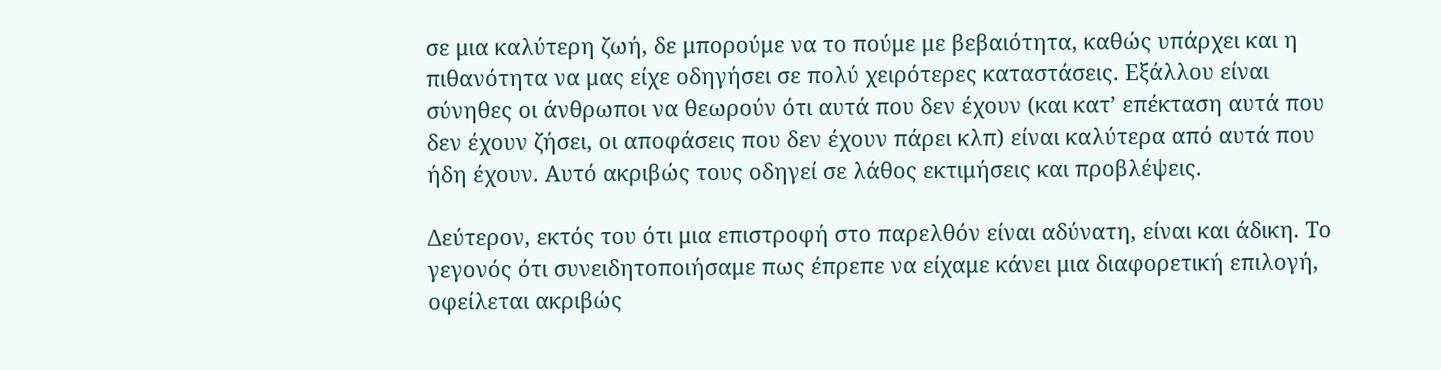σε μια καλύτερη ζωή, δε μπορούμε να το πούμε με βεβαιότητα, καθώς υπάρχει και η πιθανότητα να μας είχε οδηγήσει σε πολύ χειρότερες καταστάσεις. Εξάλλου είναι σύνηθες οι άνθρωποι να θεωρούν ότι αυτά που δεν έχουν (και κατ’ επέκταση αυτά που δεν έχουν ζήσει, οι αποφάσεις που δεν έχουν πάρει κλπ) είναι καλύτερα από αυτά που ήδη έχουν. Αυτό ακριβώς τους οδηγεί σε λάθος εκτιμήσεις και προβλέψεις.

Δεύτερον, εκτός του ότι μια επιστροφή στο παρελθόν είναι αδύνατη, είναι και άδικη. Το γεγονός ότι συνειδητοποιήσαμε πως έπρεπε να είχαμε κάνει μια διαφορετική επιλογή, οφείλεται ακριβώς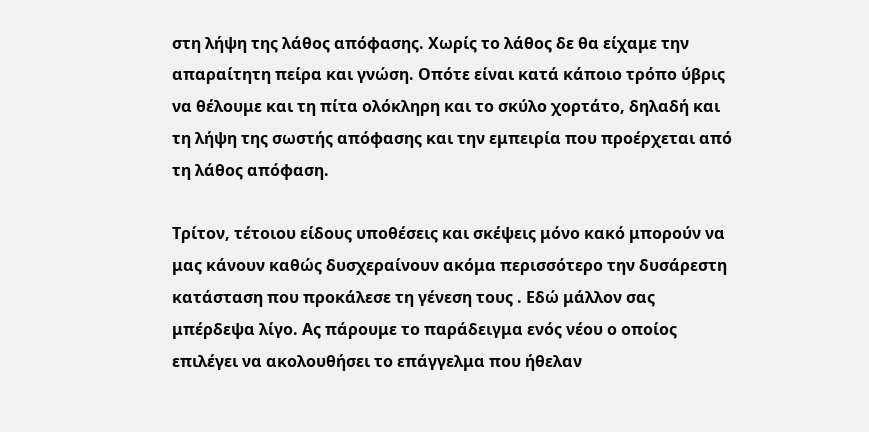στη λήψη της λάθος απόφασης. Χωρίς το λάθος δε θα είχαμε την απαραίτητη πείρα και γνώση. Οπότε είναι κατά κάποιο τρόπο ύβρις να θέλουμε και τη πίτα ολόκληρη και το σκύλο χορτάτο, δηλαδή και τη λήψη της σωστής απόφασης και την εμπειρία που προέρχεται από τη λάθος απόφαση.

Τρίτον, τέτοιου είδους υποθέσεις και σκέψεις μόνο κακό μπορούν να μας κάνουν καθώς δυσχεραίνουν ακόμα περισσότερο την δυσάρεστη κατάσταση που προκάλεσε τη γένεση τους . Εδώ μάλλον σας μπέρδεψα λίγο. Ας πάρουμε το παράδειγμα ενός νέου ο οποίος επιλέγει να ακολουθήσει το επάγγελμα που ήθελαν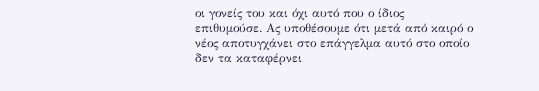οι γονείς του και όχι αυτό που ο ίδιος επιθυμούσε. Ας υποθέσουμε ότι μετά από καιρό ο νέος αποτυγχάνει στο επάγγελμα αυτό στο οποίο δεν τα καταφέρνει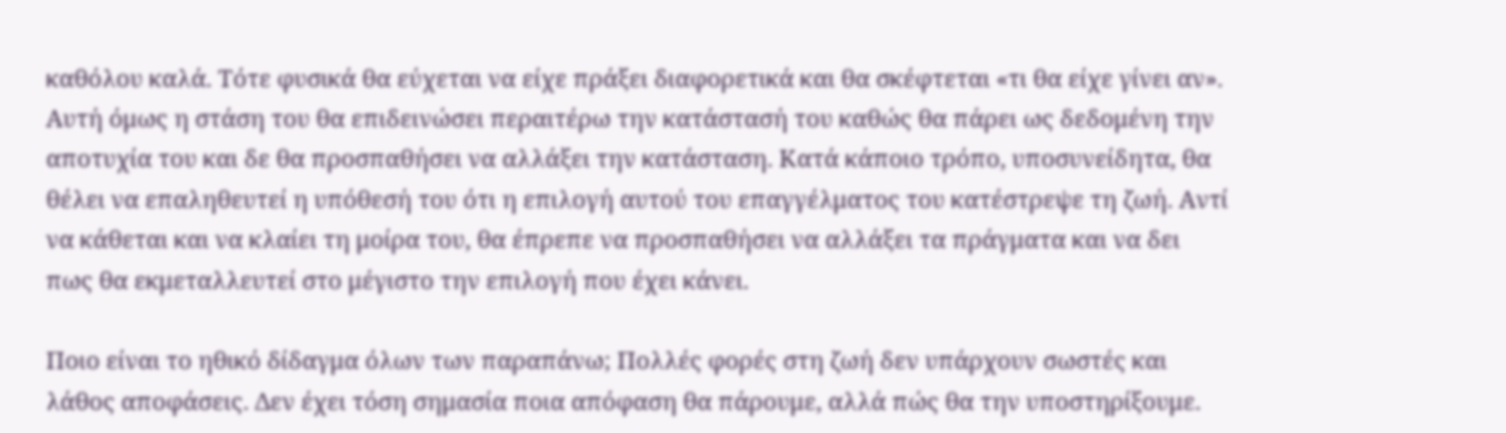καθόλου καλά. Τότε φυσικά θα εύχεται να είχε πράξει διαφορετικά και θα σκέφτεται «τι θα είχε γίνει αν». Αυτή όμως η στάση του θα επιδεινώσει περαιτέρω την κατάστασή του καθώς θα πάρει ως δεδομένη την αποτυχία του και δε θα προσπαθήσει να αλλάξει την κατάσταση. Κατά κάποιο τρόπο, υποσυνείδητα, θα θέλει να επαληθευτεί η υπόθεσή του ότι η επιλογή αυτού του επαγγέλματος του κατέστρεψε τη ζωή. Αντί να κάθεται και να κλαίει τη μοίρα του, θα έπρεπε να προσπαθήσει να αλλάξει τα πράγματα και να δει πως θα εκμεταλλευτεί στο μέγιστο την επιλογή που έχει κάνει.

Ποιο είναι το ηθικό δίδαγμα όλων των παραπάνω; Πολλές φορές στη ζωή δεν υπάρχουν σωστές και λάθος αποφάσεις. Δεν έχει τόση σημασία ποια απόφαση θα πάρουμε, αλλά πώς θα την υποστηρίξουμε.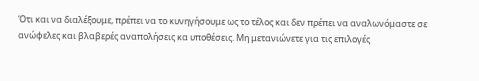Ότι και να διαλέξουμε, πρέπει να το κυνηγήσουμε ως το τέλος και δεν πρέπει να αναλωνόμαστε σε ανώφελες και βλαβερές αναπολήσεις κα υποθέσεις. Μη μετανιώνετε για τις επιλογές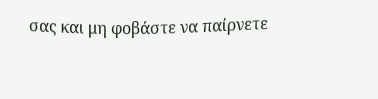σας και μη φοβάστε να παίρνετε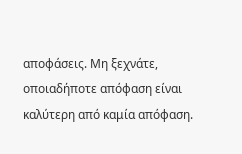αποφάσεις. Μη ξεχνάτε, οποιαδήποτε απόφαση είναι καλύτερη από καμία απόφαση.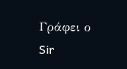Γράφει ο Sir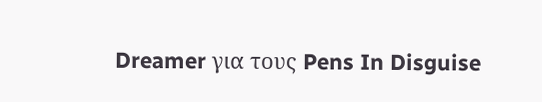Dreamer για τους Pens In Disguise